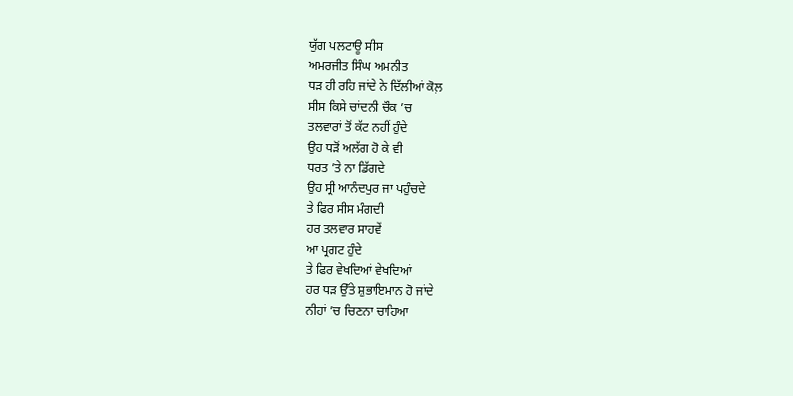ਯੁੱਗ ਪਲਟਾਊ ਸੀਸ
ਅਮਰਜੀਤ ਸਿੰਘ ਅਮਨੀਤ
ਧੜ ਹੀ ਰਹਿ ਜਾਂਦੇ ਨੇ ਦਿੱਲੀਆਂ ਕੋਲ਼
ਸੀਸ ਕਿਸੇ ਚਾਂਦਨੀ ਚੌਕ ’ਚ
ਤਲਵਾਰਾਂ ਤੋਂ ਕੱਟ ਨਹੀਂ ਹੁੰਦੇ
ਉਹ ਧੜੋਂ ਅਲੱਗ ਹੋ ਕੇ ਵੀ
ਧਰਤ ’ਤੇ ਨਾ ਡਿੱਗਦੇ
ਉਹ ਸ੍ਰੀ ਆਨੰਦਪੁਰ ਜਾ ਪਹੁੰਚਦੇ
ਤੇ ਫਿਰ ਸੀਸ ਮੰਗਦੀ
ਹਰ ਤਲਵਾਰ ਸਾਹਵੇਂ
ਆ ਪ੍ਰਗਟ ਹੁੰਦੇ
ਤੇ ਫਿਰ ਵੇਖਦਿਆਂ ਵੇਖਦਿਆਂ
ਹਰ ਧੜ ਉੱਤੇ ਸ਼ੁਭਾਇਮਾਨ ਹੋ ਜਾਂਦੇ
ਨੀਹਾਂ ’ਚ ਚਿਣਨਾ ਚਾਹਿਆ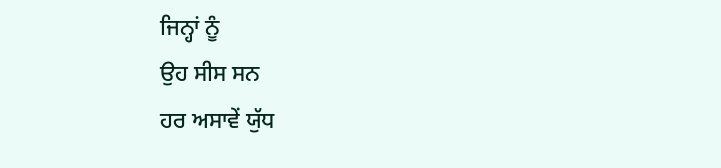ਜਿਨ੍ਹਾਂ ਨੂੰ
ਉਹ ਸੀਸ ਸਨ
ਹਰ ਅਸਾਵੇਂ ਯੁੱਧ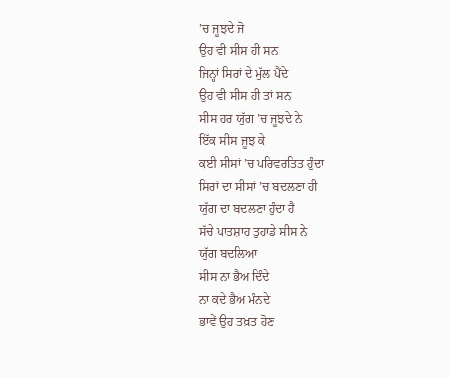’ਚ ਜੂਝਦੇ ਜੋ
ਉਹ ਵੀ ਸੀਸ ਹੀ ਸਨ
ਜਿਨ੍ਹਾਂ ਸਿਰਾਂ ਦੇ ਮੁੱਲ ਪੈਂਦੇ
ਉਹ ਵੀ ਸੀਸ ਹੀ ਤਾਂ ਸਨ
ਸੀਸ ਹਰ ਯੁੱਗ ’ਚ ਜੂਝਦੇ ਨੇ
ਇੱਕ ਸੀਸ ਜੂਝ ਕੇ
ਕਈ ਸੀਸਾਂ ’ਚ ਪਰਿਵਰਤਿਤ ਹੁੰਦਾ
ਸਿਰਾਂ ਦਾ ਸੀਸਾਂ ’ਚ ਬਦਲਣਾ ਹੀ
ਯੁੱਗ ਦਾ ਬਦਲਣਾ ਹੁੰਦਾ ਹੈ
ਸੱਚੇ ਪਾਤਸ਼ਾਹ ਤੁਹਾਡੇ ਸੀਸ ਨੇ
ਯੁੱਗ ਬਦਲਿਆ
ਸੀਸ ਨਾ ਭੈਅ ਦਿੰਦੇ
ਨਾ ਕਦੇ ਭੈਅ ਮੰਨਦੇ
ਭਾਵੇਂ ਉਹ ਤਖ਼ਤ ਹੋਣ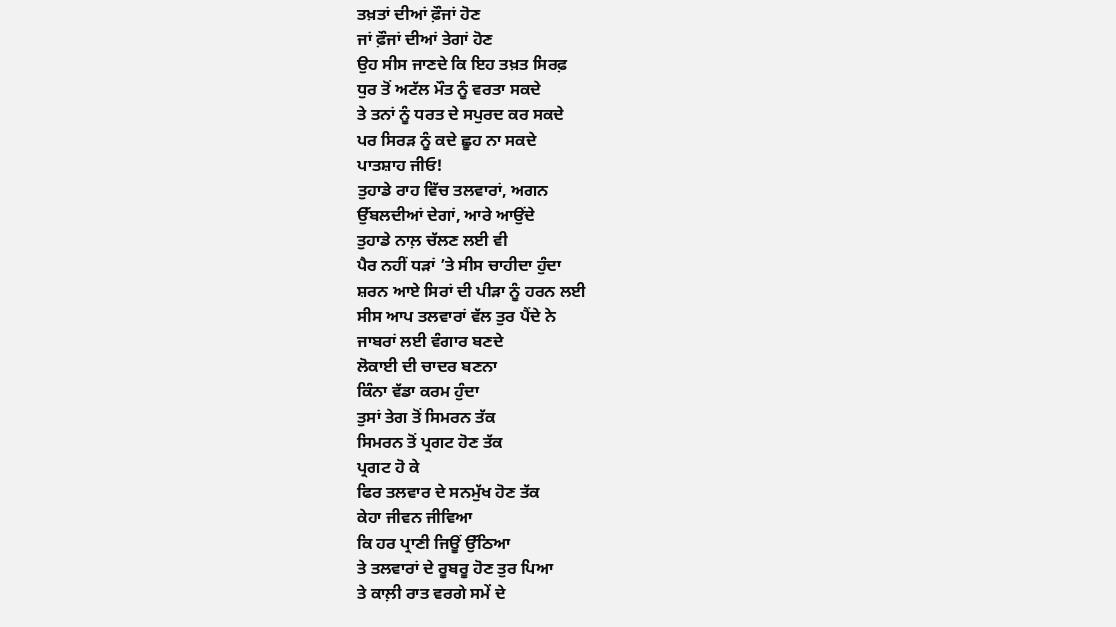ਤਖ਼ਤਾਂ ਦੀਆਂ ਫ਼ੌਜਾਂ ਹੋਣ
ਜਾਂ ਫ਼ੌਜਾਂ ਦੀਆਂ ਤੇਗਾਂ ਹੋਣ
ਉਹ ਸੀਸ ਜਾਣਦੇ ਕਿ ਇਹ ਤਖ਼ਤ ਸਿਰਫ਼
ਧੁਰ ਤੋਂ ਅਟੱਲ ਮੌਤ ਨੂੰ ਵਰਤਾ ਸਕਦੇ
ਤੇ ਤਨਾਂ ਨੂੰ ਧਰਤ ਦੇ ਸਪੁਰਦ ਕਰ ਸਕਦੇ
ਪਰ ਸਿਰੜ ਨੂੰ ਕਦੇ ਛੂਹ ਨਾ ਸਕਦੇ
ਪਾਤਸ਼ਾਹ ਜੀਓ!
ਤੁਹਾਡੇ ਰਾਹ ਵਿੱਚ ਤਲਵਾਰਾਂ, ਅਗਨ
ਉੱਬਲਦੀਆਂ ਦੇਗਾਂ, ਆਰੇ ਆਉਂਦੇ
ਤੁਹਾਡੇ ਨਾਲ਼ ਚੱਲਣ ਲਈ ਵੀ
ਪੈਰ ਨਹੀਂ ਧੜਾਂ ’ਤੇ ਸੀਸ ਚਾਹੀਦਾ ਹੁੰਦਾ
ਸ਼ਰਨ ਆਏ ਸਿਰਾਂ ਦੀ ਪੀੜਾ ਨੂੰ ਹਰਨ ਲਈ
ਸੀਸ ਆਪ ਤਲਵਾਰਾਂ ਵੱਲ ਤੁਰ ਪੈਂਦੇ ਨੇ
ਜਾਬਰਾਂ ਲਈ ਵੰਗਾਰ ਬਣਦੇ
ਲੋਕਾਈ ਦੀ ਚਾਦਰ ਬਣਨਾ
ਕਿੰਨਾ ਵੱਡਾ ਕਰਮ ਹੁੰਦਾ
ਤੁਸਾਂ ਤੇਗ ਤੋਂ ਸਿਮਰਨ ਤੱਕ
ਸਿਮਰਨ ਤੋਂ ਪ੍ਰਗਟ ਹੋਣ ਤੱਕ
ਪ੍ਰਗਟ ਹੋ ਕੇ
ਫਿਰ ਤਲਵਾਰ ਦੇ ਸਨਮੁੱਖ ਹੋਣ ਤੱਕ
ਕੇਹਾ ਜੀਵਨ ਜੀਵਿਆ
ਕਿ ਹਰ ਪ੍ਰਾਣੀ ਜਿਊਂ ਉੱਠਿਆ
ਤੇ ਤਲਵਾਰਾਂ ਦੇ ਰੂਬਰੂ ਹੋਣ ਤੁਰ ਪਿਆ
ਤੇ ਕਾਲ਼ੀ ਰਾਤ ਵਰਗੇ ਸਮੇਂ ਦੇ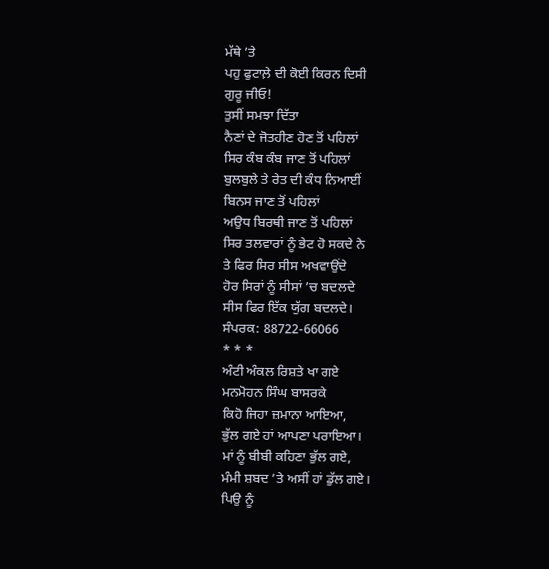ਮੱਥੇ ’ਤੇ
ਪਹੁ ਫੁਟਾਲ਼ੇ ਦੀ ਕੋਈ ਕਿਰਨ ਦਿਸੀ
ਗੁਰੂ ਜੀਓ!
ਤੁਸੀਂ ਸਮਝਾ ਦਿੱਤਾ
ਨੈਣਾਂ ਦੇ ਜੋਤਹੀਣ ਹੋਣ ਤੋਂ ਪਹਿਲਾਂ
ਸਿਰ ਕੰਬ ਕੰਬ ਜਾਣ ਤੋਂ ਪਹਿਲਾਂ
ਬੁਲਬੁਲੇ ਤੇ ਰੇਤ ਦੀ ਕੰਧ ਨਿਆਈਂ
ਬਿਨਸ ਜਾਣ ਤੋਂ ਪਹਿਲਾਂ
ਅਉਧ ਬਿਰਥੀ ਜਾਣ ਤੋਂ ਪਹਿਲਾਂ
ਸਿਰ ਤਲਵਾਰਾਂ ਨੂੰ ਭੇਟ ਹੋ ਸਕਦੇ ਨੇ
ਤੇ ਫਿਰ ਸਿਰ ਸੀਸ ਅਖਵਾਉਂਦੇ
ਹੋਰ ਸਿਰਾਂ ਨੂੰ ਸੀਸਾਂ ’ਚ ਬਦਲਦੇ
ਸੀਸ ਫਿਰ ਇੱਕ ਯੁੱਗ ਬਦਲਦੇ।
ਸੰਪਰਕ: 88722-66066
* * *
ਅੰਟੀ ਅੰਕਲ ਰਿਸ਼ਤੇ ਖਾ ਗਏ
ਮਨਮੋਹਨ ਸਿੰਘ ਬਾਸਰਕੇ
ਕਿਹੋ ਜਿਹਾ ਜ਼ਮਾਨਾ ਆਇਆ,
ਭੁੱਲ ਗਏ ਹਾਂ ਆਪਣਾ ਪਰਾਇਆ।
ਮਾਂ ਨੂੰ ਬੀਬੀ ਕਹਿਣਾ ਭੁੱਲ ਗਏ,
ਮੰਮੀ ਸ਼ਬਦ ’ਤੇ ਅਸੀਂ ਹਾਂ ਡੁੱਲ ਗਏ।
ਪਿਉ ਨੂੰ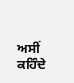ਅਸੀਂ ਕਹਿੰਦੇ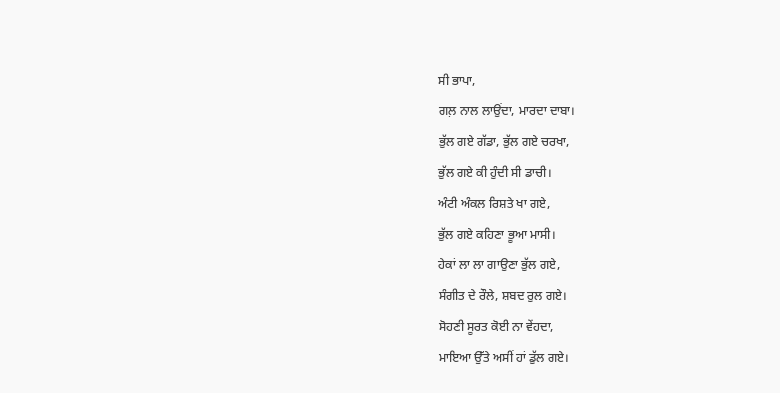ਸੀ ਭਾਪਾ,
ਗਲ਼ ਨਾਲ ਲਾਉਂਦਾ, ਮਾਰਦਾ ਦਾਬਾ।
ਭੁੱਲ ਗਏ ਗੱਡਾ, ਭੁੱਲ ਗਏ ਚਰਖਾ,
ਭੁੱਲ ਗਏ ਕੀ ਹੁੰਦੀ ਸੀ ਡਾਚੀ।
ਅੰਟੀ ਅੰਕਲ ਰਿਸ਼ਤੇ ਖਾ ਗਏ,
ਭੁੱਲ ਗਏ ਕਹਿਣਾ ਭੂਆ ਮਾਸੀ।
ਹੇਕਾਂ ਲਾ ਲਾ ਗਾਉਣਾ ਭੁੱਲ ਗਏ,
ਸੰਗੀਤ ਦੇ ਰੌਲੇ, ਸ਼ਬਦ ਰੁਲ ਗਏ।
ਸੋਹਣੀ ਸੂਰਤ ਕੋਈ ਨਾ ਵੇਂਹਦਾ,
ਮਾਇਆ ਉੱਤੇ ਅਸੀਂ ਹਾਂ ਡੁੱਲ ਗਏ।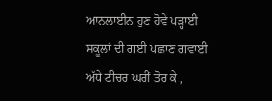ਆਨਲਾਈਨ ਹੁਣ ਹੋਵੇ ਪੜ੍ਹਾਈ
ਸਕੂਲਾਂ ਦੀ ਗਈ ਪਛਾਣ ਗਵਾਈ
ਅੱਧੇ ਟੀਚਰ ਘਰੀਂ ਤੋਰ ਕੇ ,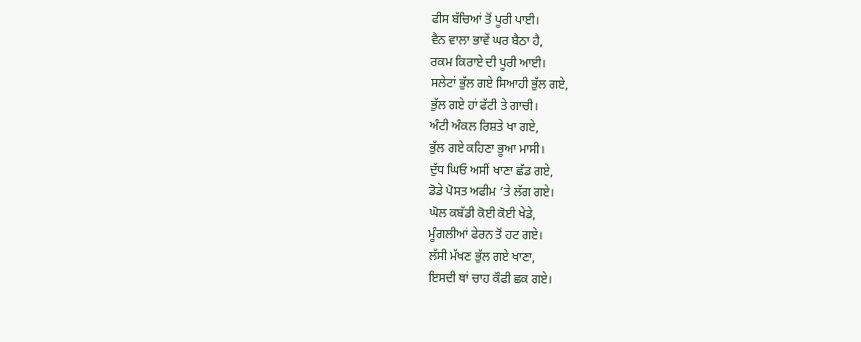ਫੀਸ ਬੱਚਿਆਂ ਤੋਂ ਪੂਰੀ ਪਾਈ।
ਵੈਨ ਵਾਲਾ ਭਾਵੇਂ ਘਰ ਬੈਠਾ ਹੈ,
ਰਕਮ ਕਿਰਾਏ ਦੀ ਪੂਰੀ ਆਈ।
ਸਲੇਟਾਂ ਭੁੱਲ ਗਏ ਸਿਆਹੀ ਭੁੱਲ ਗਏ,
ਭੁੱਲ ਗਏ ਹਾਂ ਫੱਟੀ ਤੇ ਗਾਚੀ।
ਅੰਟੀ ਅੰਕਲ ਰਿਸ਼ਤੇ ਖਾ ਗਏ,
ਭੁੱਲ ਗਏ ਕਹਿਣਾ ਭੂਆ ਮਾਸੀ।
ਦੁੱਧ ਘਿਓ ਅਸੀਂ ਖਾਣਾ ਛੱਡ ਗਏ,
ਡੋਡੇ ਪੋਸਤ ਅਫੀਮ ’ਤੇ ਲੱਗ ਗਏ।
ਘੋਲ ਕਬੱਡੀ ਕੋਈ ਕੋਈ ਖੇਡੇ,
ਮੂੰਗਲੀਆਂ ਫੇਰਨ ਤੋਂ ਹਟ ਗਏ।
ਲੱਸੀ ਮੱਖਣ ਭੁੱਲ ਗਏ ਖਾਣਾ,
ਇਸਦੀ ਥਾਂ ਚਾਹ ਕੌਫੀ ਛਕ ਗਏ।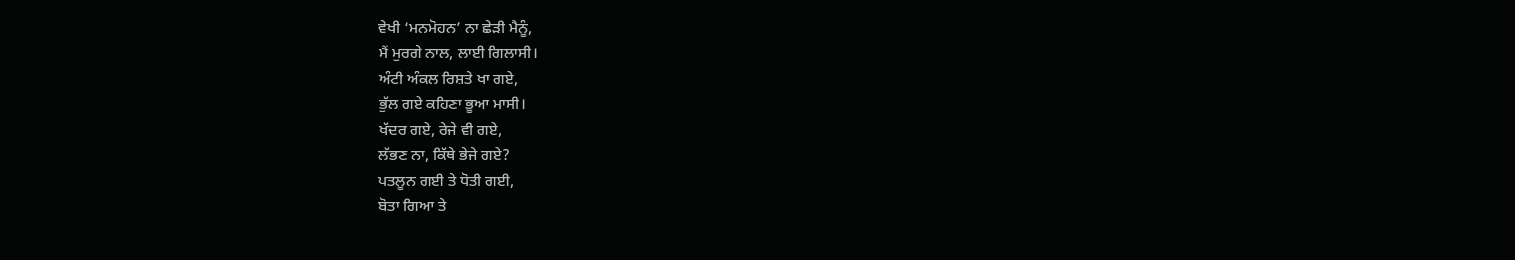ਵੇਖੀ ‘ਮਨਮੋਹਨ’ ਨਾ ਛੇੜੀ ਮੈਨੂੰ,
ਮੈਂ ਮੁਰਗੇ ਨਾਲ, ਲਾਈ ਗਿਲਾਸੀ।
ਅੰਟੀ ਅੰਕਲ ਰਿਸ਼ਤੇ ਖਾ ਗਏ,
ਭੁੱਲ ਗਏ ਕਹਿਣਾ ਭੂਆ ਮਾਸੀ।
ਖੱਦਰ ਗਏ, ਰੇਜੇ ਵੀ ਗਏ,
ਲੱਭਣ ਨਾ, ਕਿੱਥੇ ਭੇਜੇ ਗਏ?
ਪਤਲੂਨ ਗਈ ਤੇ ਧੋਤੀ ਗਈ,
ਬੋਤਾ ਗਿਆ ਤੇ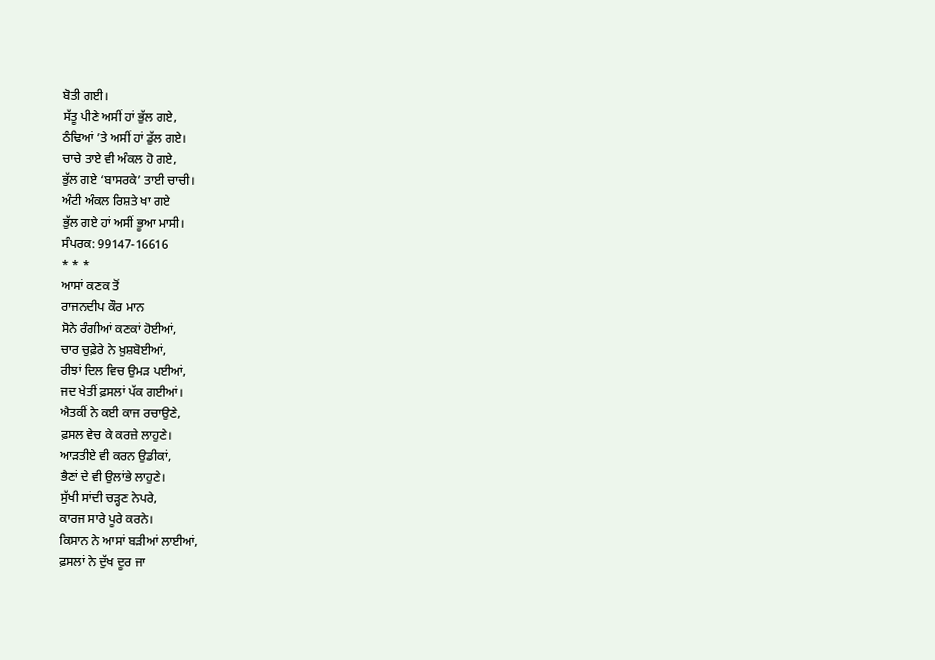ਬੋਤੀ ਗਈ।
ਸੱਤੂ ਪੀਣੇ ਅਸੀਂ ਹਾਂ ਭੁੱਲ ਗਏ,
ਠੰਢਿਆਂ ’ਤੇ ਅਸੀਂ ਹਾਂ ਡੁੱਲ ਗਏ।
ਚਾਚੇ ਤਾਏ ਵੀ ਅੰਕਲ ਹੋ ਗਏ,
ਭੁੱਲ ਗਏ ‘ਬਾਸਰਕੇ’ ਤਾਈ ਚਾਚੀ।
ਅੰਟੀ ਅੰਕਲ ਰਿਸ਼ਤੇ ਖਾ ਗਏ
ਭੁੱਲ ਗਏ ਹਾਂ ਅਸੀਂ ਭੂਆ ਮਾਸੀ।
ਸੰਪਰਕ: 99147-16616
* * *
ਆਸਾਂ ਕਣਕ ਤੋਂ
ਰਾਜਨਦੀਪ ਕੌਰ ਮਾਨ
ਸੋਨੇ ਰੰਗੀਆਂ ਕਣਕਾਂ ਹੋਈਆਂ,
ਚਾਰ ਚੁਫ਼ੇਰੇ ਨੇ ਖ਼ੁਸ਼ਬੋਈਆਂ,
ਰੀਝਾਂ ਦਿਲ ਵਿਚ ਉਮੜ ਪਈਆਂ,
ਜਦ ਖੇਤੀਂ ਫ਼ਸਲਾਂ ਪੱਕ ਗਈਆਂ।
ਐਤਕੀਂ ਨੇ ਕਈ ਕਾਜ ਰਚਾਉਣੇ,
ਫ਼ਸਲ ਵੇਚ ਕੇ ਕਰਜ਼ੇ ਲਾਹੁਣੇ।
ਆੜਤੀਏ ਵੀ ਕਰਨ ਉਡੀਕਾਂ,
ਭੈਣਾਂ ਦੇ ਵੀ ਉਲਾਂਭੇ ਲਾਹੁਣੇ।
ਸੁੱਖੀ ਸਾਂਦੀ ਚੜ੍ਹਣ ਨੇਪਰੇ,
ਕਾਰਜ ਸਾਰੇ ਪੂਰੇ ਕਰਨੇ।
ਕਿਸਾਨ ਨੇ ਆਸਾਂ ਬੜੀਆਂ ਲਾਈਆਂ,
ਫ਼ਸਲਾਂ ਨੇ ਦੁੱਖ ਦੂਰ ਜਾ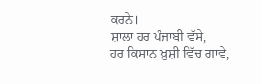ਕਰਨੇ।
ਸ਼ਾਲਾ ਹਰ ਪੰਜਾਬੀ ਵੱਸੇ,
ਹਰ ਕਿਸਾਨ ਖ਼ੁਸ਼ੀ ਵਿੱਚ ਗਾਵੇ,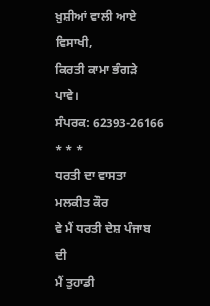ਖ਼ੁਸ਼ੀਆਂ ਵਾਲੀ ਆਏ ਵਿਸਾਖੀ,
ਕਿਰਤੀ ਕਾਮਾ ਭੰਗੜੇ ਪਾਵੇ।
ਸੰਪਰਕ: 62393-26166
* * *
ਧਰਤੀ ਦਾ ਵਾਸਤਾ
ਮਲਕੀਤ ਕੌਰ
ਵੇ ਮੈਂ ਧਰਤੀ ਦੇਸ਼ ਪੰਜਾਬ ਦੀ
ਮੈਂ ਤੁਹਾਡੀ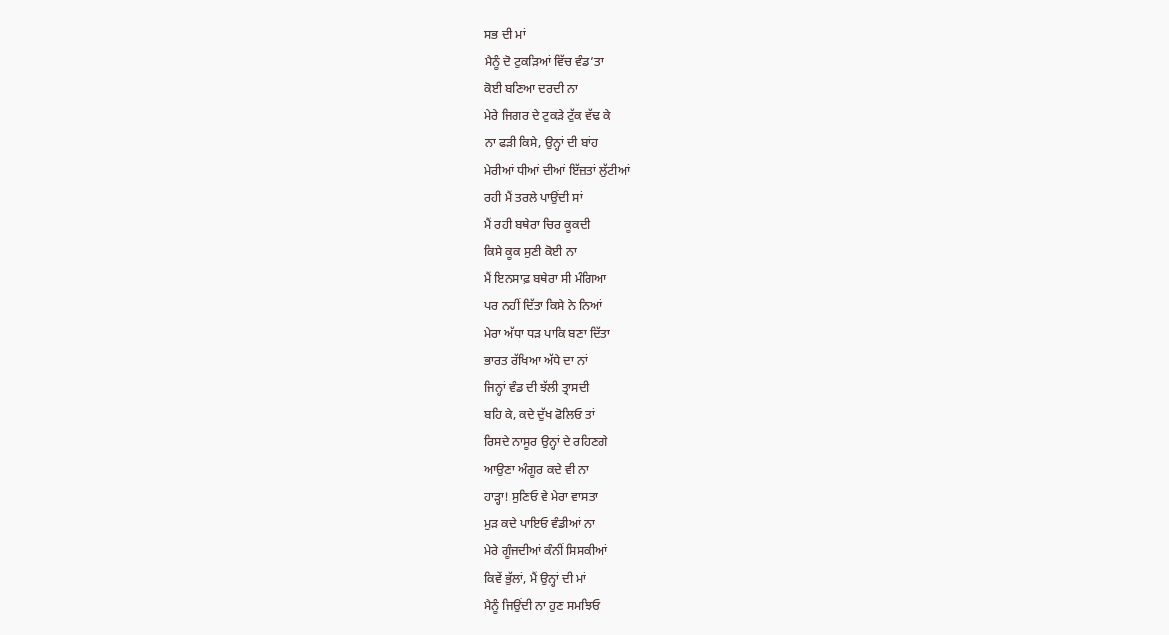ਸਭ ਦੀ ਮਾਂ
ਮੈਨੂੰ ਦੋ ਟੁਕੜਿਆਂ ਵਿੱਚ ਵੰਡ’ਤਾ
ਕੋਈ ਬਣਿਆ ਦਰਦੀ ਨਾ
ਮੇਰੇ ਜਿਗਰ ਦੇ ਟੁਕੜੇ ਟੁੱਕ ਵੱਢ ਕੇ
ਨਾ ਫੜੀ ਕਿਸੇ, ਉਨ੍ਹਾਂ ਦੀ ਬਾਂਹ
ਮੇਰੀਆਂ ਧੀਆਂ ਦੀਆਂ ਇੱਜ਼ਤਾਂ ਲੁੱਟੀਆਂ
ਰਹੀ ਮੈਂ ਤਰਲੇ ਪਾਉਂਦੀ ਸਾਂ
ਮੈਂ ਰਹੀ ਬਥੇਰਾ ਚਿਰ ਕੂਕਦੀ
ਕਿਸੇ ਕੂਕ ਸੁਣੀ ਕੋਈ ਨਾ
ਮੈਂ ਇਨਸਾਫ਼ ਬਥੇਰਾ ਸੀ ਮੰਗਿਆ
ਪਰ ਨਹੀਂ ਦਿੱਤਾ ਕਿਸੇ ਨੇ ਨਿਆਂ
ਮੇਰਾ ਅੱਧਾ ਧੜ ਪਾਕਿ ਬਣਾ ਦਿੱਤਾ
ਭਾਰਤ ਰੱਖਿਆ ਅੱਧੇ ਦਾ ਨਾਂ
ਜਿਨ੍ਹਾਂ ਵੰਡ ਦੀ ਝੱਲੀ ਤ੍ਰਾਸਦੀ
ਬਹਿ ਕੇ, ਕਦੇ ਦੁੱਖ ਫੋਲਿਓ ਤਾਂ
ਰਿਸਦੇ ਨਾਸੂਰ ਉਨ੍ਹਾਂ ਦੇ ਰਹਿਣਗੇ
ਆਉਣਾ ਅੰਗੂਰ ਕਦੇ ਵੀ ਨਾ
ਹਾੜ੍ਹਾ! ਸੁਣਿਓ ਵੇ ਮੇਰਾ ਵਾਸਤਾ
ਮੁੜ ਕਦੇ ਪਾਇਓ ਵੰਡੀਆਂ ਨਾ
ਮੇਰੇ ਗੂੰਜਦੀਆਂ ਕੰਨੀਂ ਸਿਸਕੀਆਂ
ਕਿਵੇਂ ਭੁੱਲਾਂ, ਮੈਂ ਉਨ੍ਹਾਂ ਦੀ ਮਾਂ
ਮੈਨੂੰ ਜਿਉਂਦੀ ਨਾ ਹੁਣ ਸਮਝਿਓ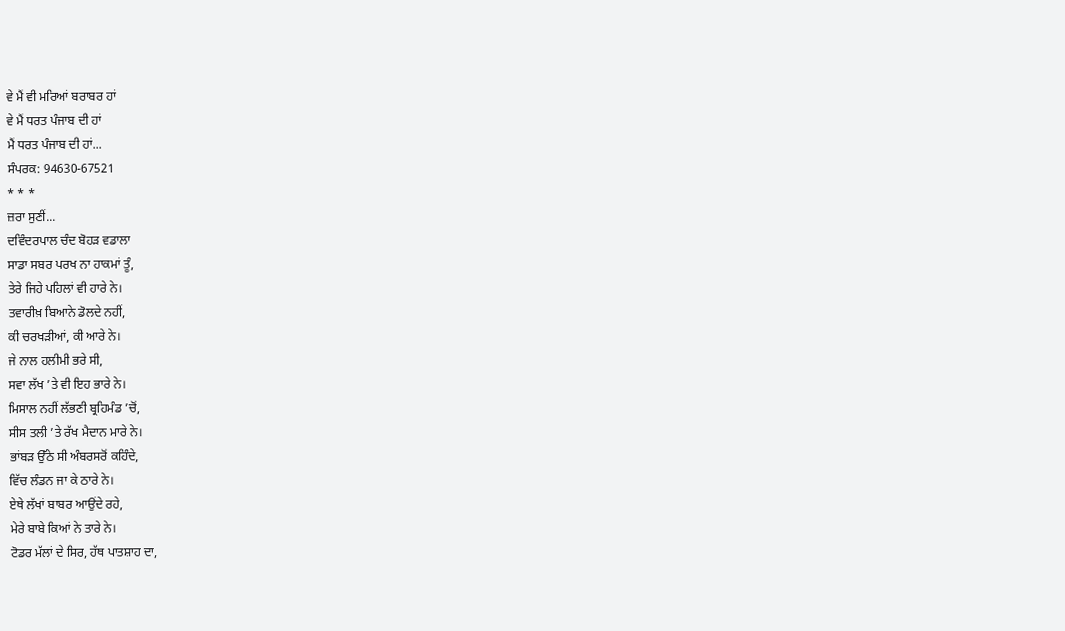ਵੇ ਮੈਂ ਵੀ ਮਰਿਆਂ ਬਰਾਬਰ ਹਾਂ
ਵੇ ਮੈਂ ਧਰਤ ਪੰਜਾਬ ਦੀ ਹਾਂ
ਮੈਂ ਧਰਤ ਪੰਜਾਬ ਦੀ ਹਾਂ...
ਸੰਪਰਕ: 94630-67521
* * *
ਜ਼ਰਾ ਸੁਣੀਂ...
ਦਵਿੰਦਰਪਾਲ ਚੰਦ ਬੋਹੜ ਵਡਾਲਾ
ਸਾਡਾ ਸਬਰ ਪਰਖ ਨਾ ਹਾਕਮਾਂ ਤੂੰ,
ਤੇਰੇ ਜਿਹੇ ਪਹਿਲਾਂ ਵੀ ਹਾਰੇ ਨੇ।
ਤਵਾਰੀਖ਼ ਬਿਆਨੇ ਡੋਲਦੇ ਨਹੀਂ,
ਕੀ ਚਰਖੜੀਆਂ, ਕੀ ਆਰੇ ਨੇ।
ਜੇ ਨਾਲ ਹਲੀਮੀ ਭਰੇ ਸੀ,
ਸਵਾ ਲੱਖ ’ਤੇ ਵੀ ਇਹ ਭਾਰੇ ਨੇ।
ਮਿਸਾਲ ਨਹੀਂ ਲੱਭਣੀ ਬ੍ਰਹਿਮੰਡ ’ਚੋਂ,
ਸੀਸ ਤਲੀ ’ਤੇ ਰੱਖ ਮੈਦਾਨ ਮਾਰੇ ਨੇ।
ਭਾਂਬੜ ਉੱਠੇ ਸੀ ਅੰਬਰਸਰੋਂ ਕਹਿੰਦੇ,
ਵਿੱਚ ਲੰਡਨ ਜਾ ਕੇ ਠਾਰੇ ਨੇ।
ਏਥੇ ਲੱਖਾਂ ਬਾਬਰ ਆਉਂਦੇ ਰਹੇ,
ਮੇਰੇ ਬਾਬੇ ਕਿਆਂ ਨੇ ਤਾਰੇ ਨੇ।
ਟੋਡਰ ਮੱਲਾਂ ਦੇ ਸਿਰ, ਹੱਥ ਪਾਤਸ਼ਾਹ ਦਾ,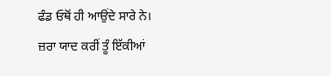ਫੰਡ ਓਥੋਂ ਹੀ ਆਉਂਦੇ ਸਾਰੇ ਨੇ।
ਜ਼ਰਾ ਯਾਦ ਕਰੀਂ ਤੂੰ ਇੱਕੀਆਂ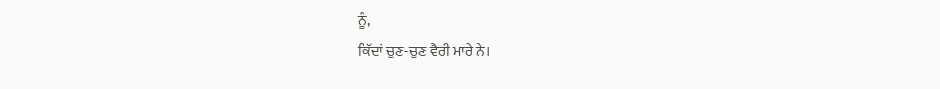ਨੂੰ,
ਕਿੱਦਾਂ ਚੁਣ-ਚੁਣ ਵੈਰੀ ਮਾਰੇ ਨੇ।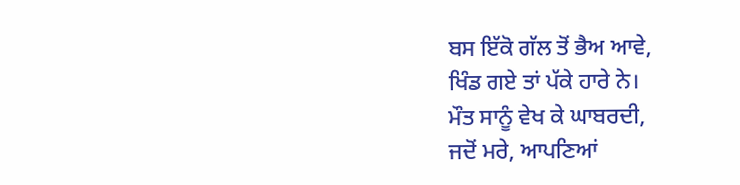ਬਸ ਇੱਕੋ ਗੱਲ ਤੋਂ ਭੈਅ ਆਵੇ,
ਖਿੰਡ ਗਏ ਤਾਂ ਪੱਕੇ ਹਾਰੇ ਨੇ।
ਮੌਤ ਸਾਨੂੰ ਵੇਖ ਕੇ ਘਾਬਰਦੀ,
ਜਦੋਂ ਮਰੇ, ਆਪਣਿਆਂ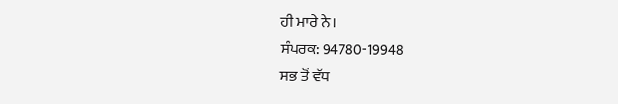ਹੀ ਮਾਰੇ ਨੇ।
ਸੰਪਰਕ: 94780-19948
ਸਭ ਤੋਂ ਵੱਧ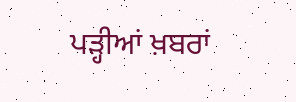ਪੜ੍ਹੀਆਂ ਖ਼ਬਰਾਂ